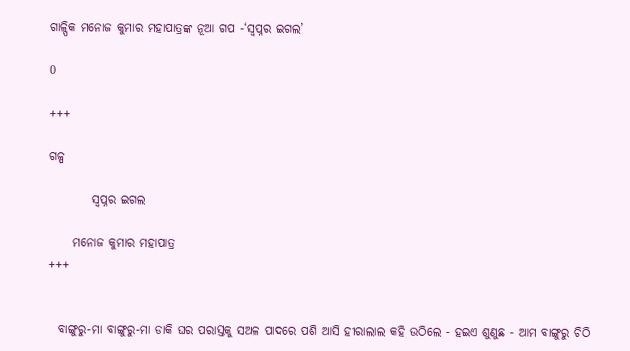ଗାଳ୍ପିକ ମନୋଜ କୁମାର ମହାପାତ୍ରଙ୍କ ନୂଆ ଗପ -‘ସ୍ୱପ୍ନର ଇଗଲ’

0

+++

ଗଳ୍ପ

         ସ୍ୱପ୍ନର ଇଗଲ

     ମନୋଜ କୁମାର ମହାପାତ୍ର
+++


  ବାଙ୍ଗୁରୁ-ମା ବାଙ୍ଗୁରୁ-ମା ଡାକି ଘର ପରାସ୍ତକୁ ସଅଳ ପାଦରେ ପଶି ଆସି ହୀରାଲାଲ କହି ଉଠିଲେ - ହଇଏ ଶୁଣୁଛ - ଆମ ବାଙ୍ଗୁରୁ ଚିଠି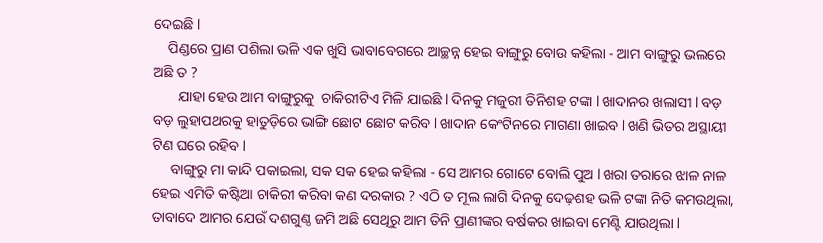ଦେଇଛି l
    ପିଣ୍ଡରେ ପ୍ରାଣ ପଶିଲା ଭଳି ଏକ ଖୁସି ଭାବାବେଗରେ ଆଚ୍ଛନ୍ନ ହେଇ ବାଙ୍ଗୁରୁ ବୋଉ କହିଲା - ଆମ ବାଙ୍ଗୁରୁ ଭଲରେ ଅଛି ତ ?
       ଯାହା ହେଉ ଆମ ବାଙ୍ଗୁରୁକୁ  ଚାକିରୀଟିଏ ମିଳି ଯାଇଛି l ଦିନକୁ ମଜୁରୀ ତିନିଶହ ଟଙ୍କା l ଖାଦାନର ଖଲାସୀ l ବଡ଼ ବଡ଼ ଲୁହାପଥରକୁ ହାତୁଡ଼ିରେ ଭାଙ୍ଗି ଛୋଟ ଛୋଟ କରିବ l ଖାଦାନ କେଂଟିନରେ ମାଗଣା ଖାଇବ l ଖଣି ଭିତର ଅସ୍ଥାୟୀ ଟିଣ ଘରେ ରହିବ l
     ବାଙ୍ଗୁରୁ ମା କାନ୍ଦି ପକାଇଲା, ସକ ସକ ହେଇ କହିଲା - ସେ ଆମର ଗୋଟେ ବୋଲି ପୁଅ l ଖରା ତରାରେ ଝାଳ ନାଳ ହେଇ ଏମିତି କଷ୍ଟିଆ ଚାକିରୀ କରିବା କଣ ଦରକାର ? ଏଠି ତ ମୂଲ ଲାଗି ଦିନକୁ ଦେଢ଼ଶହ ଭଳି ଟଙ୍କା ନିତି କମଉଥିଲା, ତାବାଦେ ଆମର ଯେଉଁ ଦଶଗୁଣ୍ଠ ଜମି ଅଛି ସେଥିରୁ ଆମ ତିନି ପ୍ରାଣୀଙ୍କର ବର୍ଷକର ଖାଇବା ମେଣ୍ଟି ଯାଉଥିଲା l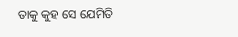ତାକୁ କୁହ ସେ ଯେମିତି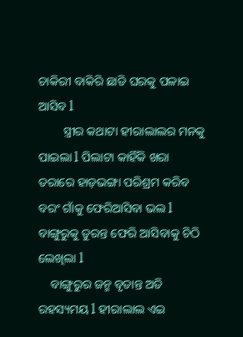ଚାକିରୀ ବାକିରି ଛାଡି ଘରକୁ ପଳାଇ ଆସିବ l
        ସ୍ତ୍ରୀର କଥାଟା ହୀରାଲାଲର ମନକୁ ପାଇଲା l ପିଲାଟା କାହିଁକି ଖରା ତରାରେ ହାଡ଼ଭଙ୍ଗା ପରିଶ୍ରମ କରିବ ବରଂ ଗାଁକୁ ଫେରିଆସିବା ଭଲ l ବାଙ୍ଗୁରୁକୁ ତୁରନ୍ତ ଫେରି ଆସିବାକୁ ଚିଠି ଲେଖିଲା l
    ବାଙ୍ଗୁରୁର ଜନ୍ମ ବୃତାନ୍ତ ଅତି ରହସ୍ୟମୟ l ହୀରାଲାଲ ଏଇ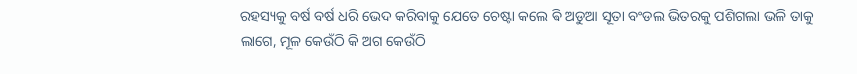ରହସ୍ୟକୁ ବର୍ଷ ବର୍ଷ ଧରି ଭେଦ କରିବାକୁ ଯେତେ ଚେଷ୍ଟା କଲେ ଵି ଅଡୁଆ ସୂତା ବଂଡଲ ଭିତରକୁ ପଶିଗଲା ଭଳି ତାକୁ ଲାଗେ, ମୂଳ କେଉଁଠି କି ଅଗ କେଉଁଠି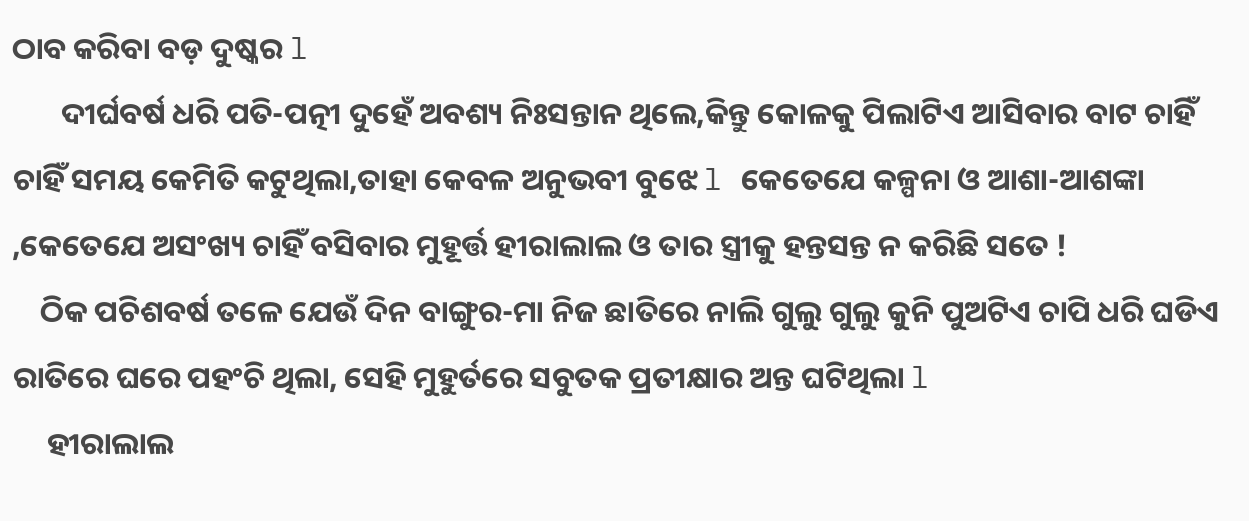ଠାବ କରିବା ବଡ଼ ଦୁଷ୍କର l
       ଦୀର୍ଘବର୍ଷ ଧରି ପତି-ପତ୍ନୀ ଦୁହେଁ ଅବଶ୍ୟ ନିଃସନ୍ତାନ ଥିଲେ,କିନ୍ତୁ କୋଳକୁ ପିଲାଟିଏ ଆସିବାର ବାଟ ଚାହିଁ ଚାହିଁ ସମୟ କେମିତି କଟୁଥିଲା,ତାହା କେବଳ ଅନୁଭବୀ ବୁଝେ l କେତେଯେ କଳ୍ପନା ଓ ଆଶା-ଆଶଙ୍କା ,କେତେଯେ ଅସଂଖ୍ୟ ଚାହିଁ ବସିବାର ମୁହୂର୍ତ୍ତ ହୀରାଲାଲ ଓ ତାର ସ୍ତ୍ରୀକୁ ହନ୍ତସନ୍ତ ନ କରିଛି ସତେ !
    ଠିକ ପଚିଶବର୍ଷ ତଳେ ଯେଉଁ ଦିନ ବାଙ୍ଗୁର-ମା ନିଜ ଛାତିରେ ନାଲି ଗୁଲୁ ଗୁଲୁ କୁନି ପୁଅଟିଏ ଚାପି ଧରି ଘଡିଏ ରାତିରେ ଘରେ ପହଂଚି ଥିଲା, ସେହି ମୁହୁର୍ତରେ ସବୁତକ ପ୍ରତୀକ୍ଷାର ଅନ୍ତ ଘଟିଥିଲା l
     ହୀରାଲାଲ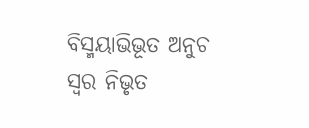ବିସ୍ମୟାଭିଭୂତ ଅନୁଚ ସ୍ୱର ନିଭୃତ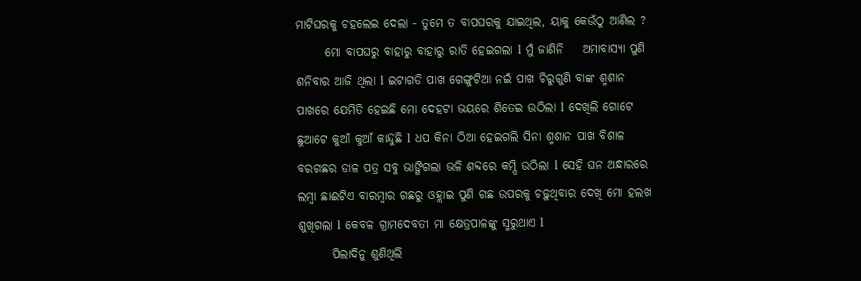ମାଟିଘରକୁ ଚହଲେଇ ଦେଲା - ତୁମେ ତ ବାପଘରକୁ ଯାଇଥିଲ, ୟାକୁ କେଉଁଠୁ ଆଣିଲ ?
      ମୋ ବାପଘରୁ ବାହାରୁ ବାହାରୁ ରାତି ହେଇଗଲା l ମୁଁ ଜାଣିନି    ଅମାବାସ୍ୟା ପୁଣି ଶନିବାର ଆଜି ଥିଲା l ଇଟାଗଡି ପାଖ ଗେଙ୍ଗୁଟିଆ ନଇଁ ପାଖ ଚିରୁଗୁଣି ବାଙ୍କ ଶ୍ମଶାନ ପାଖରେ ଯେମିତି ହେଇଛି ମୋ ଦେହଟା ଭୟରେ ଶିତେଇ ଉଠିଲା l ଦେଖିଲି ଗୋଟେ ଛୁଆଟେ କୁଆଁ କୁଆଁ କାନ୍ଦୁଛି l ଧପ କିନା ଠିଆ ହେଇଗଲି ସିନା ଶ୍ମଶାନ ପାଖ ବିଶାଳ ବରଗଛର ଡାଳ ପତ୍ର ସବୁ ଭାଙ୍ଗିଗଲା ଭଳି ଶବ୍ଦରେ କମ୍ପି ଉଠିଲା l ସେହି ଘନ ଅନ୍ଧାରରେ ଲମ୍ବା ଛାଈଟିଏ ବାରମ୍ବାର ଗଛରୁ ଓହ୍ଲାଇ ପୁଣି ଗଛ ଉପରକୁ ଚଢ଼ୁଥିବାର ଦେଖି ମୋ ହଲଖ ଶୁଖିଗଲା l କେବଳ ଗ୍ରାମଦେବତୀ ମା କ୍ଷେତ୍ରପାଳଙ୍କୁ ସ୍ମରୁଥାଏ l
       ପିଲାଦିନୁ ଶୁଣିଥିଲି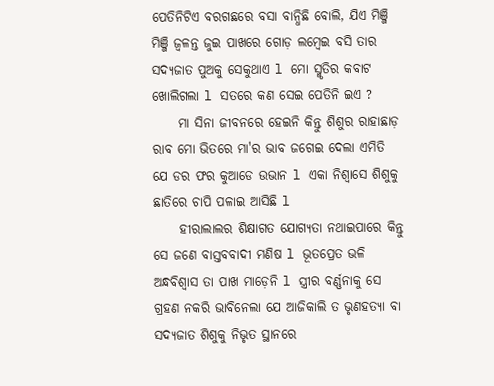ପେତିନିଟିଏ ବରଗଛରେ ବସା ବାନ୍ଧିଛି ବୋଲି, ଯିଏ ମିଞ୍ଜି ମିଞ୍ଜି ଜ୍ୱଳନ୍ତ ଜୁଇ ପାଖରେ ଗୋଡ଼ ଲମ୍ବେଇ ବସି ତାର ସଦ୍ୟଜାତ ପୁଅକୁ ସେକୁଥାଏ l ମୋ ସ୍ମୃତିର କବାଟ ଖୋଲିଗଲା l ସତରେ କଣ ସେଇ ପେତିନି ଇଏ ?
     ମା ସିନା ଜୀବନରେ ହେଇନି କିନ୍ତୁ ଶିଶୁର ରାହାଛାଡ଼ ରାବ ମୋ ଭିତରେ ମା'ର ଭାବ ଜଗେଇ ଦେଲା ଏମିତି ଯେ ଡର ଫର କୁଆଡେ ଉଭାନ l ଏକା ନିଶ୍ୱାସେ ଶିଶୁକୁ ଛାତିରେ ଚାପି ପଳାଇ ଆସିଛି l
     ହୀରାଲାଲର ଶିକ୍ଷାଗତ ଯୋଗ୍ୟତା ନଥାଇପାରେ କିନ୍ତୁ ସେ ଜଣେ ବାସ୍ତବବାଦୀ ମଣିଷ l ଭୂତପ୍ରେତ ଭଳି ଅନ୍ଧବିଶ୍ୱାସ ତା ପାଖ ମାଡ଼େନି l ସ୍ତ୍ରୀର ବର୍ଣ୍ଣନାକୁ ସେ ଗ୍ରହଣ ନକରି ଭାବିନେଲା ଯେ ଆଜିକାଲି ତ ଭୃଣହତ୍ୟା ବା ସଦ୍ୟଜାତ ଶିଶୁକୁ ନିଭୃତ ସ୍ଥାନରେ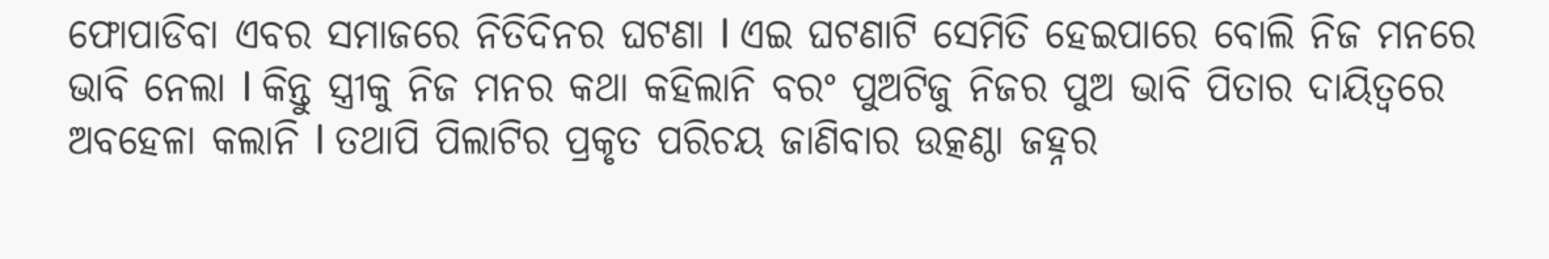ଫୋପାଡିବା ଏବର ସମାଜରେ ନିତିଦିନର ଘଟଣା l ଏଇ ଘଟଣାଟି ସେମିତି ହେଇପାରେ ବୋଲି ନିଜ ମନରେ ଭାବି ନେଲା l କିନ୍ତୁ ସ୍ତ୍ରୀକୁ ନିଜ ମନର କଥା କହିଲାନି ବରଂ ପୁଅଟିଜୁ ନିଜର ପୁଅ ଭାବି ପିତାର ଦାୟିତ୍ୱରେ ଅବହେଳା କଲାନି l ତଥାପି ପିଲାଟିର ପ୍ରକୃତ ପରିଚୟ ଜାଣିବାର ଉତ୍କଣ୍ଠା ଜହ୍ନର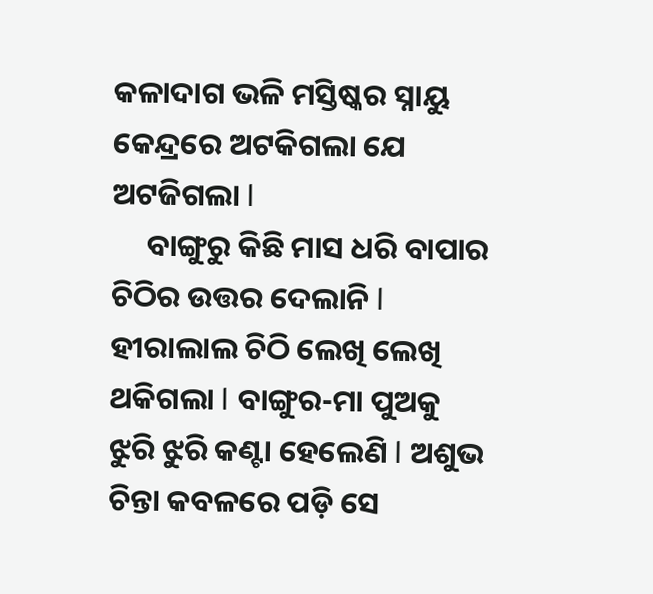କଳାଦାଗ ଭଳି ମସ୍ତିଷ୍କର ସ୍ନାୟୁ କେନ୍ଦ୍ରରେ ଅଟକିଗଲା ଯେ ଅଟଜିଗଲା l
     ବାଙ୍ଗୁରୁ କିଛି ମାସ ଧରି ବାପାର ଚିଠିର ଉତ୍ତର ଦେଲାନି l ହୀରାଲାଲ ଚିଠି ଲେଖି ଲେଖି ଥକିଗଲା l ବାଙ୍ଗୁର-ମା ପୁଅକୁ ଝୁରି ଝୁରି କଣ୍ଟା ହେଲେଣି l ଅଶୁଭ ଚିନ୍ତା କବଳରେ ପଡ଼ି ସେ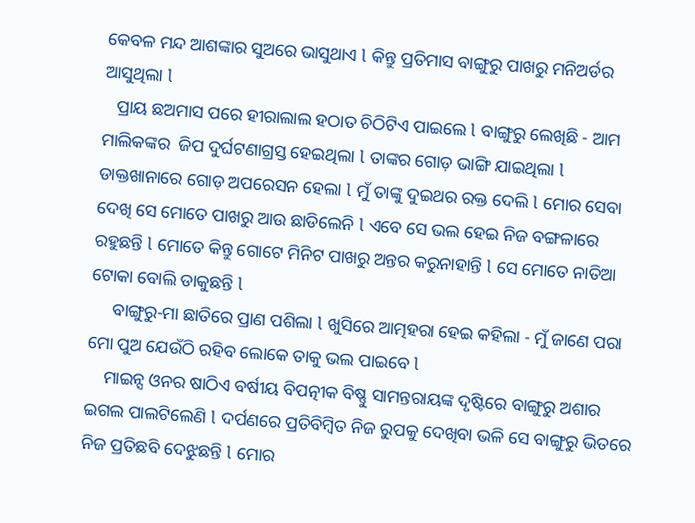କେବଳ ମନ୍ଦ ଆଶଙ୍କାର ସୁଅରେ ଭାସୁଥାଏ l କିନ୍ତୁ ପ୍ରତିମାସ ବାଙ୍ଗୁରୁ ପାଖରୁ ମନିଅର୍ଡର  ଆସୁଥିଲା l
   ପ୍ରାୟ ଛଅମାସ ପରେ ହୀରାଲାଲ ହଠାତ ଚିଠିଟିଏ ପାଇଲେ l ବାଙ୍ଗୁରୁ ଲେଖିଛି - ଆମ ମାଲିକଙ୍କର  ଜିପ ଦୁର୍ଘଟଣାଗ୍ରସ୍ତ ହେଇଥିଲା l ତାଙ୍କର ଗୋଡ଼ ଭାଙ୍ଗି ଯାଇଥିଲା l ଡାକ୍ତଖାନାରେ ଗୋଡ଼ ଅପରେସନ ହେଲା l ମୁଁ ତାଙ୍କୁ ଦୁଇଥର ରକ୍ତ ଦେଲି l ମୋର ସେବା ଦେଖି ସେ ମୋତେ ପାଖରୁ ଆଉ ଛାଡିଲେନି l ଏବେ ସେ ଭଲ ହେଇ ନିଜ ବଙ୍ଗଳାରେ ରହୁଛନ୍ତି l ମୋତେ କିନ୍ତୁ ଗୋଟେ ମିନିଟ ପାଖରୁ ଅନ୍ତର କରୁନାହାନ୍ତି l ସେ ମୋତେ ନାତିଆ ଟୋକା ବୋଲି ଡାକୁଛନ୍ତି l
     ବାଙ୍ଗୁରୁ-ମା ଛାତିରେ ପ୍ରାଣ ପଶିଲା l ଖୁସିରେ ଆତ୍ମହରା ହେଇ କହିଲା - ମୁଁ ଜାଣେ ପରା ମୋ ପୁଅ ଯେଉଁଠି ରହିବ ଲୋକେ ତାକୁ ଭଲ ପାଇବେ l
    ମାଇନ୍ସ ଓନର ଷାଠିଏ ବର୍ଷୀୟ ବିପତ୍ନୀକ ବିଷ୍ଣୁ ସାମନ୍ତରାୟଙ୍କ ଦୃଷ୍ଟିରେ ବାଙ୍ଗୁରୁ ଅଶାର ଇଗଲ ପାଲଟିଲେଣି l ଦର୍ପଣରେ ପ୍ରତିବିମ୍ବିତ ନିଜ ରୁପକୁ ଦେଖିବା ଭଳି ସେ ବାଙ୍ଗୁରୁ ଭିତରେ ନିଜ ପ୍ରତିଛବି ଦେଝୁଛନ୍ତି l ମୋର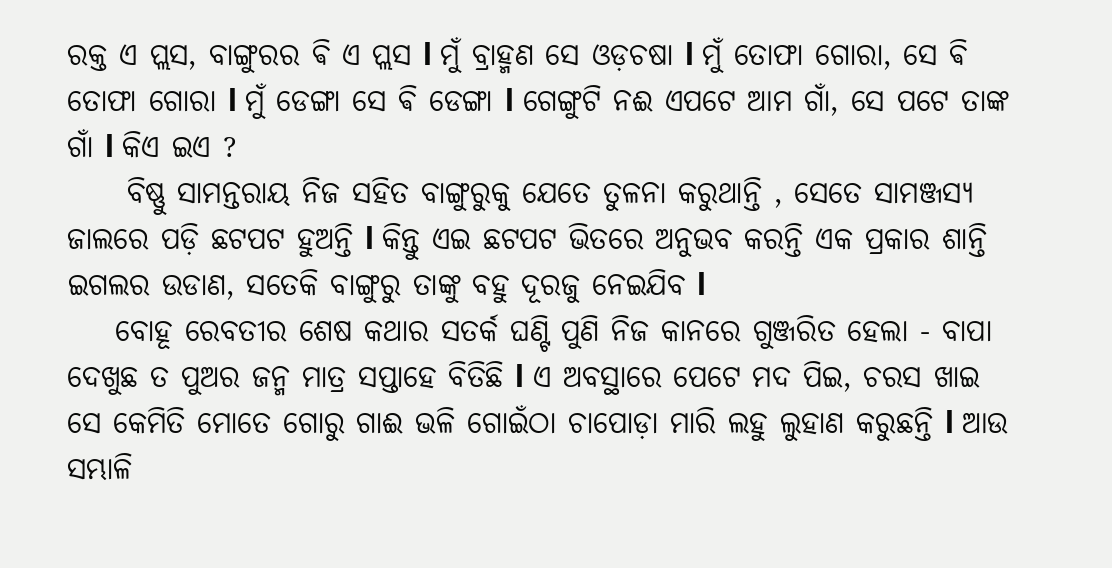ରକ୍ତ ଏ ପ୍ଲସ, ବାଙ୍ଗୁରର ଵି ଏ ପ୍ଲସ l ମୁଁ ବ୍ରାହ୍ମଣ ସେ ଓଡ଼ଚଷା l ମୁଁ ତୋଫା ଗୋରା, ସେ ଵି ତୋଫା ଗୋରା l ମୁଁ ଡେଙ୍ଗା ସେ ଵି ଡେଙ୍ଗା l ଗେଙ୍ଗୁଟି ନଈ ଏପଟେ ଆମ ଗାଁ, ସେ ପଟେ ତାଙ୍କ ଗାଁ l କିଏ ଇଏ ?
     ବିଷ୍ଣୁ ସାମନ୍ତରାୟ ନିଜ ସହିତ ବାଙ୍ଗୁରୁକୁ ଯେତେ ତୁଳନା କରୁଥାନ୍ତି , ସେତେ ସାମଞ୍ଜସ୍ୟ ଜାଲରେ ପଡ଼ି ଛଟପଟ ହୁଅନ୍ତି l କିନ୍ତୁ ଏଇ ଛଟପଟ ଭିତରେ ଅନୁଭବ କରନ୍ତି ଏକ ପ୍ରକାର ଶାନ୍ତି ଇଗଲର ଉଡାଣ, ସତେକି ବାଙ୍ଗୁରୁ ତାଙ୍କୁ ବହୁ ଦୂରଜୁ ନେଇଯିବ l
    ବୋହୂ ରେବତୀର ଶେଷ କଥାର ସତର୍କ ଘଣ୍ଟି ପୁଣି ନିଜ କାନରେ ଗୁଞ୍ଜରିତ ହେଲା - ବାପା ଦେଖୁଛ ତ ପୁଅର ଜନ୍ମ ମାତ୍ର ସପ୍ତାହେ ବିତିଛି l ଏ ଅବସ୍ଥାରେ ପେଟେ ମଦ ପିଇ, ଚରସ ଖାଇ ସେ କେମିତି ମୋତେ ଗୋରୁ ଗାଈ ଭଳି ଗୋଇଁଠା ଚାପୋଡ଼ା ମାରି ଲହୁ ଲୁହାଣ କରୁଛନ୍ତି l ଆଉ ସମ୍ଭାଳି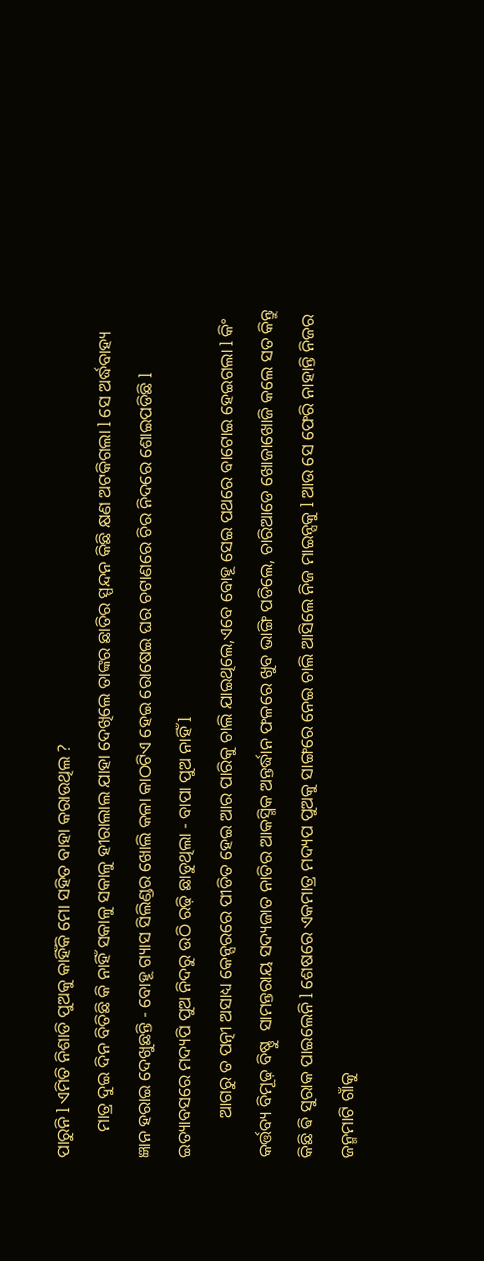ପାରୁନି l ଏମିତି ନିଶାଡି ପୁଅକୁ କାହିଁକି ମୋ ସହିତ ବାହା କରାଉଥିଲ ?
      ମାତ୍ର ଦୁଇ ଦିନ ବିତିଛି କି ନାହିଁ ସକାଳୁ ସକାଳୁ ହୀରାଲାଲ ଯାହା ଦେଖିଲେ ତାଙ୍କର ଛାତିର ସ୍ପନ୍ଦନ କିଛି କ୍ଷଣ ଅଟକିଗଲା l ସେ ଅର୍ଦ୍ଧବାହ୍ୟ ଜ୍ଞାନ ହରାଇ ଦେଖୁଛନ୍ତି - ବୋହୂ ଗ୍ୟାସ ସିଲିଣ୍ଡର ଖୋଲି କଳା କାଠଟିଏ ହେଇ ରୋଷେଇ ଘର ଚଟାଣରେ ଚିର ନିଦରେ ଶୋଇପଡିଛି l ଇତ୍ୟାବସରେ ମଦ୍ୟପି ପୁଅ ନିଦରୁ ଉଠି ରଢ଼ି ଛାଡୁଥିଲା - ବାପା ପୁଅ ନାହିଁ l
         ଆଗରୁ ତ ପତ୍ନୀ ଅସାଧ୍ୟ କେନ୍ସରରେ ପୀଡିତ ହେଇ ଆର ପାରିକୁ ଚାଲି ଯାଇଥିଲେ,ଏବେ ବୋହୂ ସେଇ ପଥରେ ବାଟୋଇ ହେଇଗଲା l କିଂ କର୍ତ୍ତବ୍ୟ ବିମୂଢ଼ ବିଷ୍ଣୁ  ସାମନ୍ତରାୟ ସଦ୍ୟଜାତ ନାତିର ଆକସ୍ମିକ ଅନ୍ତର୍ଦ୍ଧାନ ଫଳରେ ଖୁବ ଭାଙ୍ଗି ପଡିଲେ, ଚାରିଆଡେ ଖୋଜାଖୋଜି କଲେ ସତ କିନ୍ତୁ କିଛି ଵି ସୁରାକ ପାଇଲେନି l ଶେଷରେ ଏକମାତ୍ର ମଦ୍ୟପ ପୁଅକୁ ସାଙ୍ଗରେ ନେଇ ଚାଲି ଆସିଲେ ନିଜ ମାଇନ୍ସକୁ l ଆଉ ସେ ଫେରି ନାହାନ୍ତି ନିଜର ଜନ୍ମମାଟି ଗାଁକୁ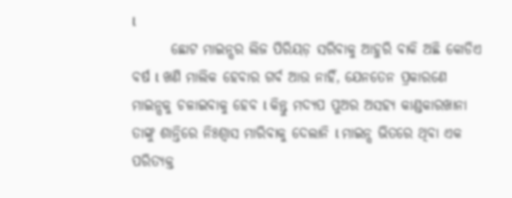l
       ଛୋଟ ମାଇନ୍ସର ଲିଜ ପିରିୟଡ଼ ସରିବାକୁ ଆହୁରି ବାକି ଅଛି କୋଡିଏ ବର୍ଷ l ଖଣି ମାଲିକ ହେବାର ଗର୍ବ ଆଉ ନାହିଁ, ଯେନତେନ ପ୍ରକାରଣେ ମାଇନ୍ସକୁ ଚଳାଇବାକୁ ହେବ l କିନ୍ତୁ ମଦ୍ୟପ ପୁଅର ଅସହ୍ୟ କାଣ୍ଡକାରଖାନା ତାଙ୍କୁ ଶାନ୍ତିରେ ନିଃଶ୍ୱାସ ମାରିବାକୁ ଦେଲାନି l ମାଇନ୍ସ ଭିତରେ ଥିବା ଏକ ପରିତ୍ୟକ୍ତ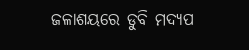ଜଳାଶୟରେ ଡୁବି ମଦ୍ୟପ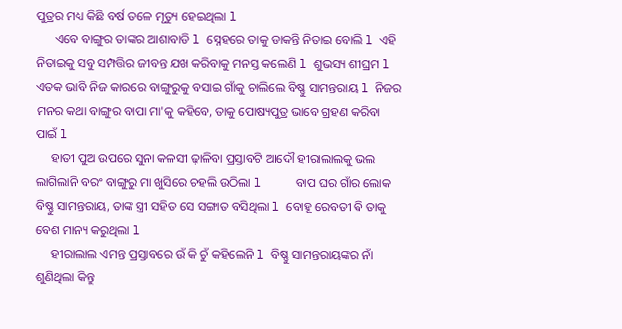ପୁତ୍ରର ମଧ୍ୟ କିଛି ବର୍ଷ ତଳେ ମୃତ୍ୟୁ ହେଇଥିଲା l
      ଏବେ ବାଙ୍ଗୁର ତାଙ୍କର ଆଶାବାଡି l ସ୍ନେହରେ ତାକୁ ଡାକନ୍ତି ନିତାଇ ବୋଲି l ଏହି ନିତାଇକୁ ସବୁ ସମ୍ପତ୍ତିର ଜୀବନ୍ତ ଯଖ କରିବାକୁ ମନସ୍ତ କଲେଣି l ଶୁଭସ୍ୟ ଶୀଘ୍ରମ l ଏତକ ଭାବି ନିଜ କାରରେ ବାଙ୍ଗୁରୁକୁ ବସାଇ ଗାଁକୁ ଚାଲିଲେ ବିଷ୍ଣୁ ସାମନ୍ତରାୟ l ନିଜର ମନର କଥା ବାଙ୍ଗୁର ବାପା ମା'କୁ କହିବେ, ତାକୁ ପୋଷ୍ୟପୁତ୍ର ଭାବେ ଗ୍ରହଣ କରିବା ପାଇଁ l
     ହାତୀ ପୁଅ ଉପରେ ସୁନା କଳସୀ ଢ଼ାଳିବା ପ୍ରସ୍ତାବଟି ଆଦୌ ହୀରାଲାଲକୁ ଭଲ ଲାଗିଲାନି ବରଂ ବାଙ୍ଗୁରୁ ମା ଖୁସିରେ ଚହଲି ଉଠିଲା l     ବାପ ଘର ଗାଁର ଲୋକ ବିଷ୍ଣୁ ସାମନ୍ତରାୟ, ତାଙ୍କ ସ୍ତ୍ରୀ ସହିତ ସେ ସଙ୍ଗାତ ବସିଥିଲା l ବୋହୂ ରେବତୀ ଵି ତାକୁ ବେଶ ମାନ୍ୟ କରୁଥିଲା l
     ହୀରାଲାଲ ଏମନ୍ତ ପ୍ରସ୍ତାବରେ ଉଁ କି ଚୁଁ କହିଲେନି l ବିଷ୍ଣୁ ସାମନ୍ତରାୟଙ୍କର ନାଁ ଶୁଣିଥିଲା କିନ୍ତୁ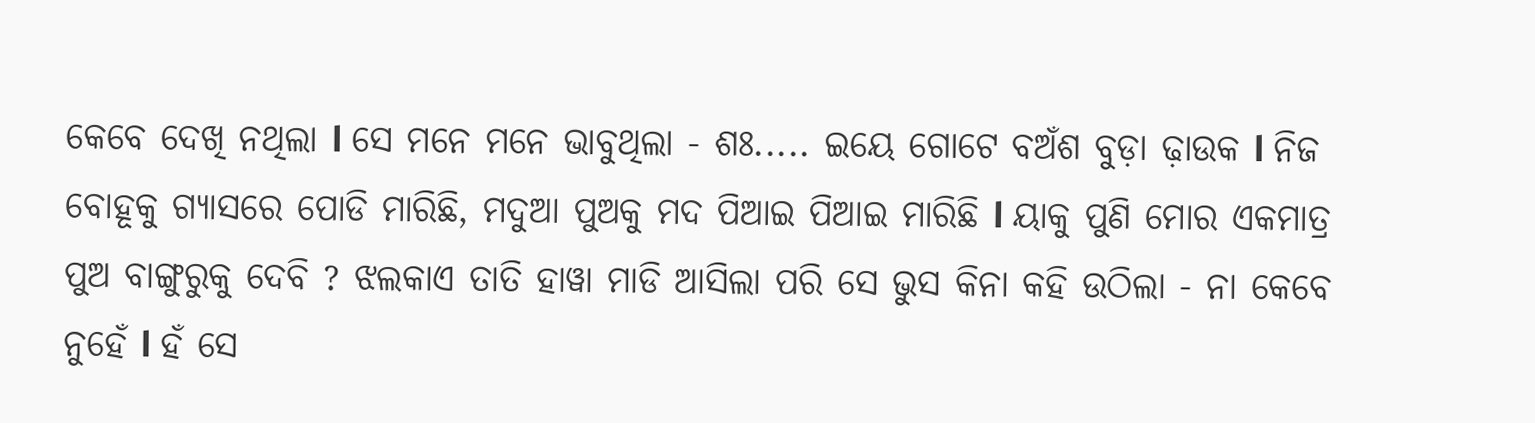କେବେ ଦେଖି ନଥିଲା l ସେ ମନେ ମନେ ଭାବୁଥିଲା - ଶଃ..... ଇୟେ ଗୋଟେ ବଅଁଶ ବୁଡ଼ା ଢ଼ାଉକ l ନିଜ ବୋହୂକୁ ଗ୍ୟାସରେ ପୋଡି ମାରିଛି, ମଦୁଆ ପୁଅକୁ ମଦ ପିଆଇ ପିଆଇ ମାରିଛି l ୟାକୁ ପୁଣି ମୋର ଏକମାତ୍ର ପୁଅ ବାଙ୍ଗୁରୁକୁ ଦେବି ? ଝଲକାଏ ତାତି ହାୱା ମାଡି ଆସିଲା ପରି ସେ ଭୁସ କିନା କହି ଉଠିଲା - ନା କେବେ ନୁହେଁ l ହଁ ସେ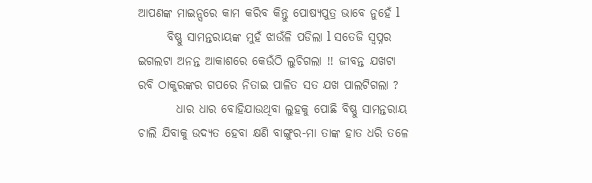ଆପଣଙ୍କ ମାଇନ୍ସରେ କାମ କରିବ କିନ୍ତୁ ପୋଷ୍ୟପୁତ୍ର ଭାବେ ନୁହେଁ l
      ବିଷ୍ଣୁ ସାମନ୍ତରାୟଙ୍କ ମୁହଁ ଝାଉଁଳି ପଡିଲା l ସତେଜି ସ୍ୱପ୍ନର ଇଗଲଟା ଅନନ୍ତ ଆକାଶରେ କେଉଁଠି ଲୁଚିଗଲା !! ଜୀବନ୍ତ ଯଖଟା   ରବି ଠାକୁରଙ୍କର ଗପରେ ନିତାଇ ପାଳିତ ସତ ଯଖ ପାଲଟିଗଲା ?
        ଧାର ଧାର ବୋହିଯାଉଥିବା ଲୁହକୁ ପୋଛି ବିଷ୍ଣୁ ସାମନ୍ତରାୟ ଚାଲି ଯିବାକୁ ଉଦ୍ୟତ ହେବା କ୍ଷଣି ବାଙ୍ଗୁର-ମା ତାଙ୍କ ହାତ ଧରି ତଳେ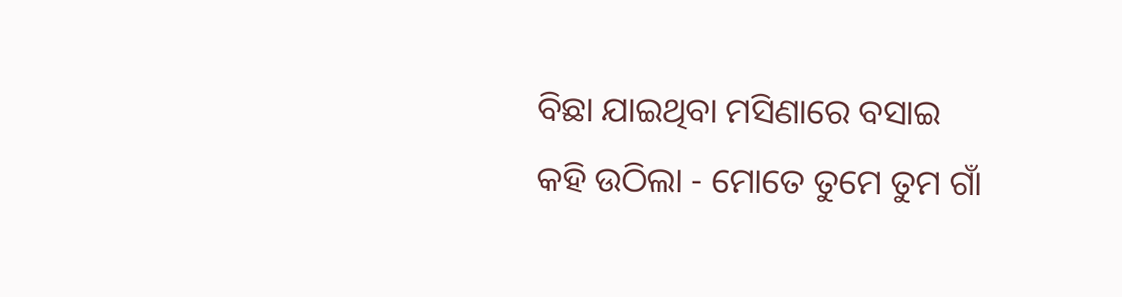ବିଛା ଯାଇଥିବା ମସିଣାରେ ବସାଇ କହି ଉଠିଲା - ମୋତେ ତୁମେ ତୁମ ଗାଁ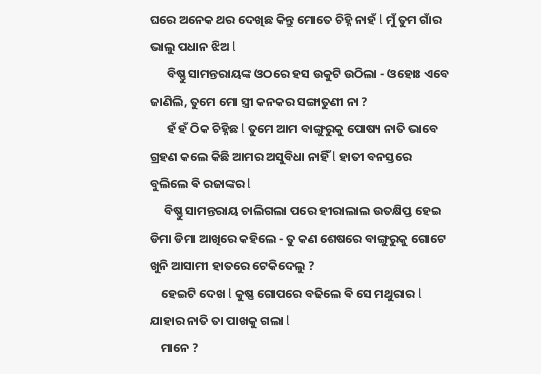ଘରେ ଅନେକ ଥର ଦେଖିଛ କିନ୍ତୁ ମୋତେ ଚିହ୍ନି ନାହଁ l ମୁଁ ତୁମ ଗାଁର ଭାଲୁ ପଧାନ ଝିଅ l
      ବିଷ୍ଣୁ ସାମନ୍ତରାୟଙ୍କ ଓଠରେ ହସ ଉକୁଟି ଉଠିଲା - ଓହୋଃ ଏବେ ଜାଣିଲି, ତୁମେ ମୋ ସ୍ତ୍ରୀ କନକର ସଙ୍ଗାତୁଣୀ ନା ?
      ହଁ ହଁ ଠିକ ଚିହ୍ନିଛ l ତୁମେ ଆମ ବାଙ୍ଗୁରୁକୁ ପୋଷ୍ୟ ନାତି ଭାବେ ଗ୍ରହଣ କଲେ କିଛି ଆମର ଅସୁବିଧା ନାହିଁ l ହାତୀ ବନସ୍ତରେ ବୁଲିଲେ ଵି ରଜାଙ୍କର l
     ବିଷ୍ଣୁ ସାମନ୍ତରାୟ ଚାଲିଗଲା ପରେ ହୀରାଲାଲ ଉତକ୍ଷିପ୍ତ ହେଇ ଡିମା ଡିମା ଆଖିରେ କହିଲେ - ତୁ କଣ ଶେଷରେ ବାଙ୍ଗୁରୁକୁ ଗୋଟେ ଖୁନି ଆସାମୀ ହାତରେ ଟେକିଦେଲୁ ?
    ହେଇଟି ଦେଖ l କୁଷ୍ଣ ଗୋପରେ ବଢିଲେ ଵି ସେ ମଥୁରାର l ଯାହାର ନାତି ତା ପାଖକୁ ଗଲା l
    ମାନେ ?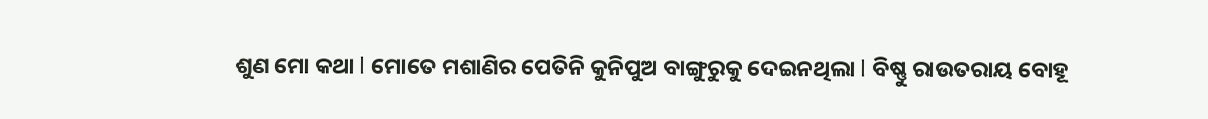ଶୁଣ ମୋ କଥା l ମୋତେ ମଶାଣିର ପେତିନି କୁନିପୁଅ ବାଙ୍ଗୁରୁକୁ ଦେଇନଥିଲା l ବିଷ୍ଣୁ ରାଉତରାୟ ବୋହୂ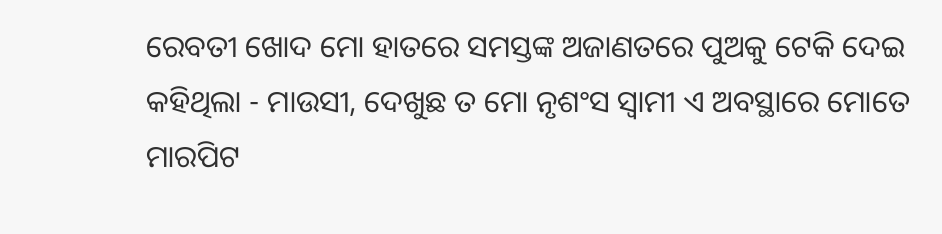ରେବତୀ ଖୋଦ ମୋ ହାତରେ ସମସ୍ତଙ୍କ ଅଜାଣତରେ ପୁଅକୁ ଟେକି ଦେଇ କହିଥିଲା - ମାଉସୀ, ଦେଖୁଛ ତ ମୋ ନୃଶଂସ ସ୍ୱାମୀ ଏ ଅବସ୍ଥାରେ ମୋତେ ମାରପିଟ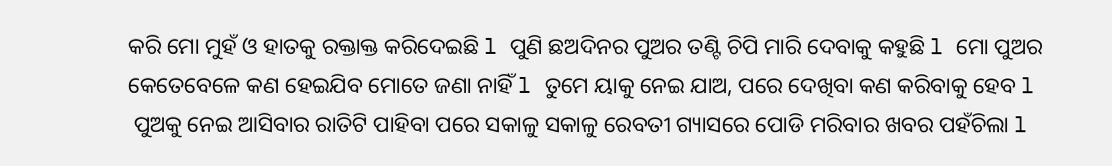କରି ମୋ ମୁହଁ ଓ ହାତକୁ ରକ୍ତାକ୍ତ କରିଦେଇଛି l ପୁଣି ଛଅଦିନର ପୁଅର ତଣ୍ଟି ଚିପି ମାରି ଦେବାକୁ କହୁଛି l ମୋ ପୁଅର କେତେବେଳେ କଣ ହେଇଯିବ ମୋତେ ଜଣା ନାହିଁ l ତୁମେ ୟାକୁ ନେଇ ଯାଅ, ପରେ ଦେଖିବା କଣ କରିବାକୁ ହେବ l
 ପୁଅକୁ ନେଇ ଆସିବାର ରାତିଟି ପାହିବା ପରେ ସକାଳୁ ସକାଳୁ ରେବତୀ ଗ୍ୟାସରେ ପୋଡି ମରିବାର ଖବର ପହଁଚିଲା l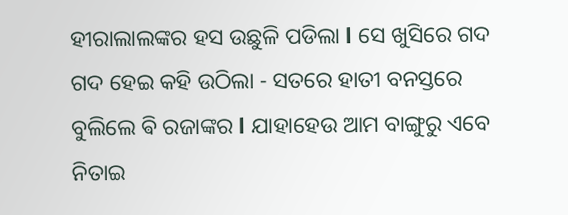ହୀରାଲାଲଙ୍କର ହସ ଉଛୁଳି ପଡିଲା l ସେ ଖୁସିରେ ଗଦ ଗଦ ହେଇ କହି ଉଠିଲା - ସତରେ ହାତୀ ବନସ୍ତରେ ବୁଲିଲେ ଵି ରଜାଙ୍କର l ଯାହାହେଉ ଆମ ବାଙ୍ଗୁରୁ ଏବେ ନିତାଇ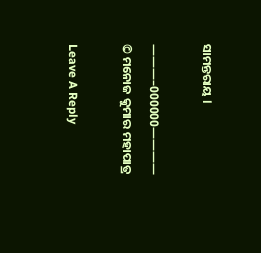ସାମନ୍ତରାୟ l

———–000000————
© ମନୋଜ କୁମାର ମହାପାତ୍ର

Leave A Reply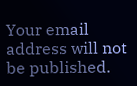Your email address will not be published.